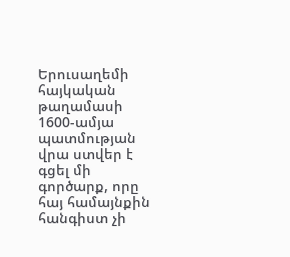Երուսաղեմի հայկական թաղամասի 1600-ամյա պատմության վրա ստվեր է գցել մի գործարք, որը հայ համայնքին հանգիստ չի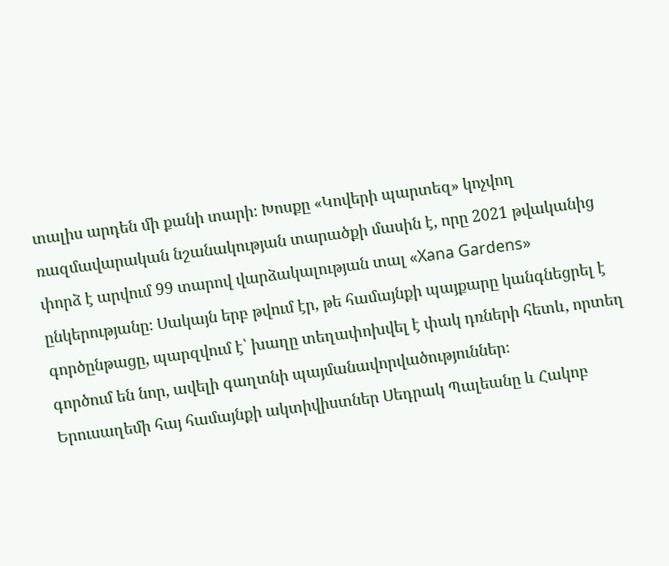տալիս արդեն մի քանի տարի։ Խոսքը «Կովերի պարտեզ» կոչվող ռազմավարական նշանակության տարածքի մասին է, որը 2021 թվականից փորձ է արվում 99 տարով վարձակալության տալ «Xana Gardens» ընկերությանը։ Սակայն երբ թվում էր, թե համայնքի պայքարը կանգնեցրել է գործընթացը, պարզվում է՝ խաղը տեղափոխվել է փակ դռների հետև, որտեղ գործում են նոր, ավելի գաղտնի պայմանավորվածություններ։
Երուսաղեմի հայ համայնքի ակտիվիստներ Սեդրակ Պալեանը և Հակոբ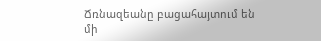Ճռնազեանը բացահայտում են մի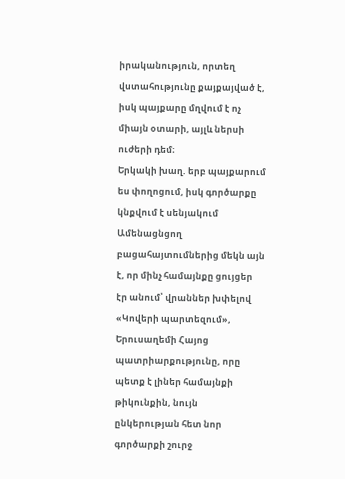իրականություն, որտեղ վստահությունը քայքայված է, իսկ պայքարը մղվում է ոչ միայն օտարի, այլև ներսի ուժերի դեմ։
Երկակի խաղ. երբ պայքարում ես փողոցում, իսկ գործարքը կնքվում է սենյակում
Ամենացնցող բացահայտումներից մեկն այն է, որ մինչ համայնքը ցույցեր էր անում՝ վրաններ խփելով «Կովերի պարտեզում», Երուսաղեմի Հայոց պատրիարքությունը, որը պետք է լիներ համայնքի թիկունքին, նույն ընկերության հետ նոր գործարքի շուրջ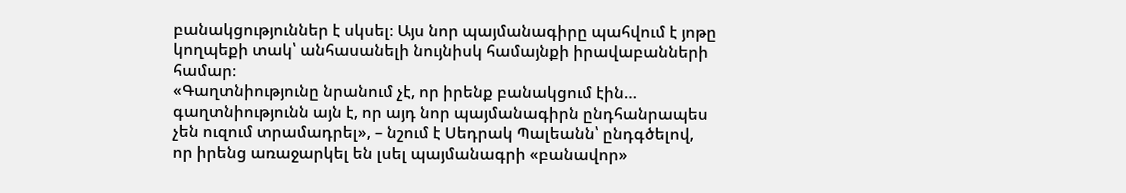բանակցություններ է սկսել։ Այս նոր պայմանագիրը պահվում է յոթը կողպեքի տակ՝ անհասանելի նույնիսկ համայնքի իրավաբանների համար։
«Գաղտնիությունը նրանում չէ, որ իրենք բանակցում էին… գաղտնիությունն այն է, որ այդ նոր պայմանագիրն ընդհանրապես չեն ուզում տրամադրել», – նշում է Սեդրակ Պալեանն՝ ընդգծելով, որ իրենց առաջարկել են լսել պայմանագրի «բանավոր»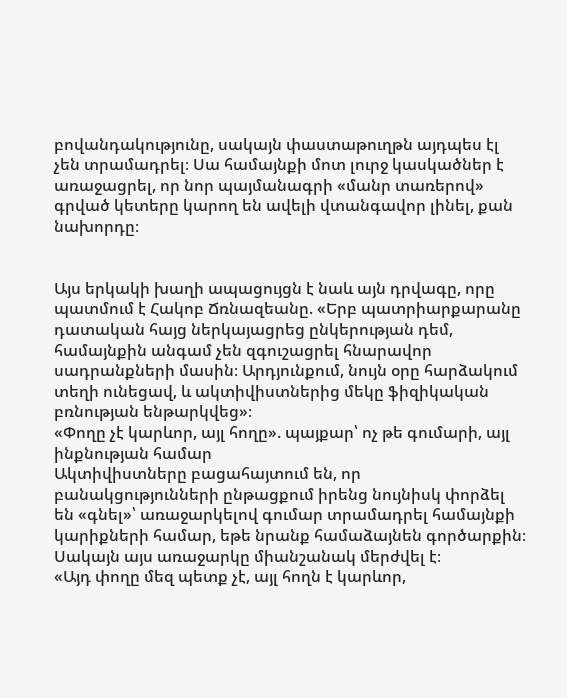բովանդակությունը, սակայն փաստաթուղթն այդպես էլ չեն տրամադրել։ Սա համայնքի մոտ լուրջ կասկածներ է առաջացրել, որ նոր պայմանագրի «մանր տառերով» գրված կետերը կարող են ավելի վտանգավոր լինել, քան նախորդը։


Այս երկակի խաղի ապացույցն է նաև այն դրվագը, որը պատմում է Հակոբ Ճռնազեանը. «Երբ պատրիարքարանը դատական հայց ներկայացրեց ընկերության դեմ, համայնքին անգամ չեն զգուշացրել հնարավոր սադրանքների մասին։ Արդյունքում, նույն օրը հարձակում տեղի ունեցավ, և ակտիվիստներից մեկը ֆիզիկական բռնության ենթարկվեց»։
«Փողը չէ կարևոր, այլ հողը». պայքար՝ ոչ թե գումարի, այլ ինքնության համար
Ակտիվիստները բացահայտում են, որ բանակցությունների ընթացքում իրենց նույնիսկ փորձել են «գնել»՝ առաջարկելով գումար տրամադրել համայնքի կարիքների համար, եթե նրանք համաձայնեն գործարքին։ Սակայն այս առաջարկը միանշանակ մերժվել է։
«Այդ փողը մեզ պետք չէ, այլ հողն է կարևոր,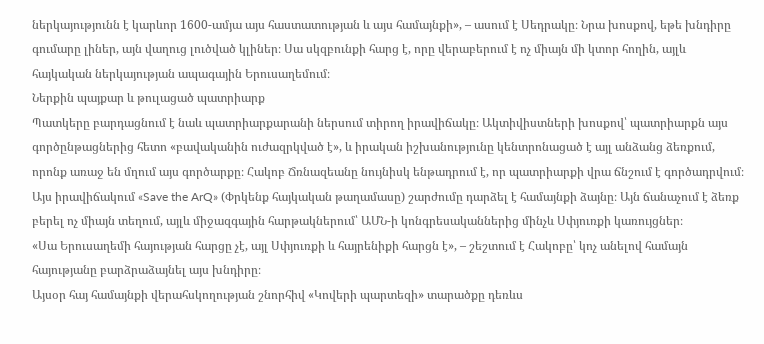ներկայությունն է կարևոր 1600-ամյա այս հաստատության և այս համայնքի», – ասում է Սեդրակը։ Նրա խոսքով, եթե խնդիրը գումարը լիներ, այն վաղուց լուծված կլիներ։ Սա սկզբունքի հարց է, որը վերաբերում է ոչ միայն մի կտոր հողին, այլև հայկական ներկայության ապագային Երուսաղեմում։
Ներքին պայքար և թուլացած պատրիարք
Պատկերը բարդացնում է նաև պատրիարքարանի ներսում տիրող իրավիճակը։ Ակտիվիստների խոսքով՝ պատրիարքն այս գործընթացներից հետո «բավականին ուժազրկված է», և իրական իշխանությունը կենտրոնացած է այլ անձանց ձեռքում, որոնք առաջ են մղում այս գործարքը։ Հակոբ Ճռնազեանը նույնիսկ ենթադրում է, որ պատրիարքի վրա ճնշում է գործադրվում։
Այս իրավիճակում «Save the ArQ» (Փրկենք հայկական թաղամասը) շարժումը դարձել է համայնքի ձայնը։ Այն ճանաչում է ձեռք բերել ոչ միայն տեղում, այլև միջազգային հարթակներում՝ ԱՄՆ-ի կոնգրեսականներից մինչև Սփյուռքի կառույցներ։
«Սա Երուսաղեմի հայության հարցը չէ, այլ Սփյուռքի և հայրենիքի հարցն է», – շեշտում է Հակոբը՝ կոչ անելով համայն հայությանը բարձրաձայնել այս խնդիրը։
Այսօր հայ համայնքի վերահսկողության շնորհիվ «Կովերի պարտեզի» տարածքը դեռևս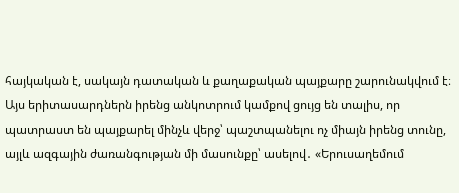հայկական է, սակայն դատական և քաղաքական պայքարը շարունակվում է։ Այս երիտասարդներն իրենց անկոտրում կամքով ցույց են տալիս, որ պատրաստ են պայքարել մինչև վերջ՝ պաշտպանելու ոչ միայն իրենց տունը, այլև ազգային ժառանգության մի մասունքը՝ ասելով․ «Երուսաղեմում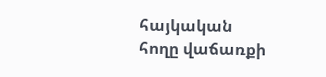հայկական հողը վաճառքի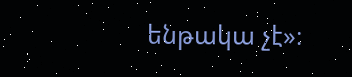ենթակա չէ»։